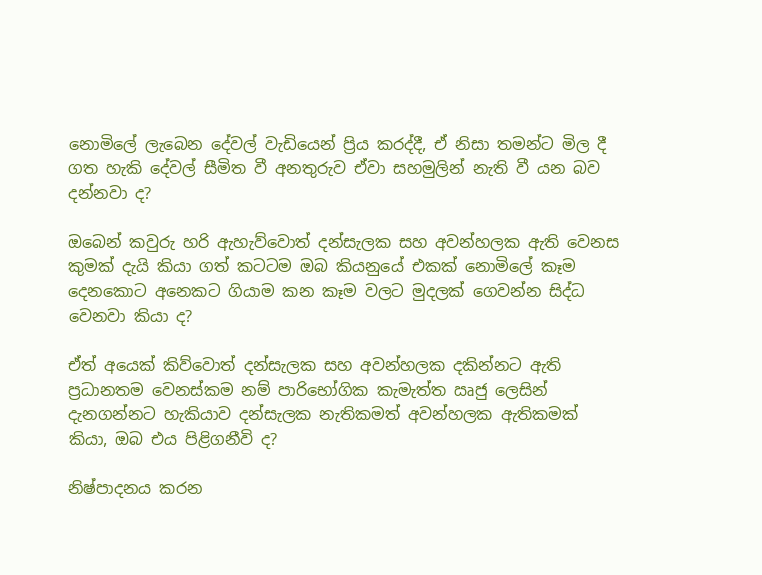නොමිලේ ලැබෙන දේවල් වැඩියෙන් ප්‍රිය කරද්දී, ඒ නිසා තමන්ට මිල දී ගත හැකි දේවල් සීමිත වී අනතුරුව ඒවා සහමුලින් නැති වී යන බව දන්නවා ද?

ඔබෙන් කවුරු හරි ඇහැව්වොත් දන්සැලක සහ අවන්හලක ඇති වෙනස කුමක් දැයි කියා ගත් කටටම ඔබ කියනුයේ එකක් නොමිලේ කෑම දෙනකොට අනෙකට ගියාම කන කෑම වලට මුදලක් ගෙවන්න සිද්ධ වෙනවා කියා ද?

ඒත් අයෙක් කිව්වොත් දන්සැලක සහ අවන්හලක දකින්නට ඇති ප්‍රධානතම වෙනස්කම නම් පාරිභෝගික කැමැත්ත ඍජු ලෙසින් දැනගන්නට හැකියාව දන්සැලක නැතිකමත් අවන්හලක ඇතිකමක් කියා, ඔබ එය පිළිගනීවි ද?

නිෂ්පාදනය කරන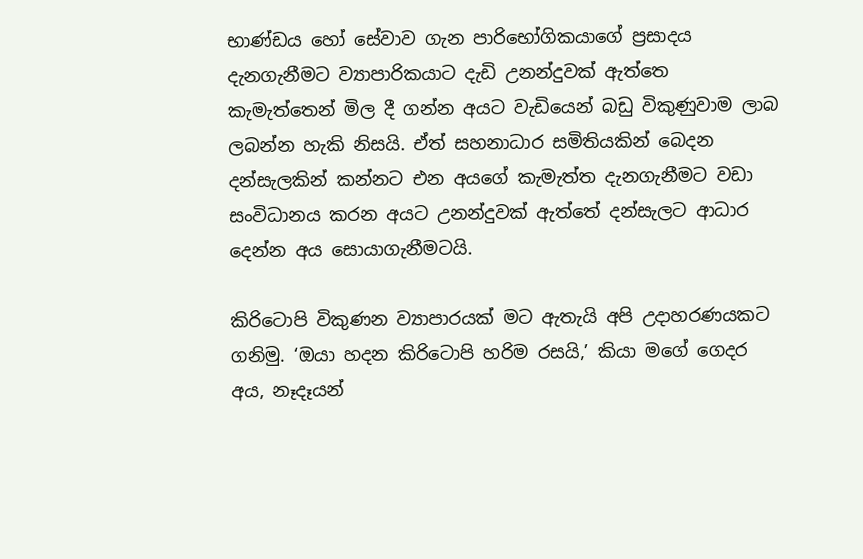භාණ්ඩය හෝ සේවාව ගැන පාරිභෝගිකයාගේ ප්‍රසාදය දැනගැනීමට ව්‍යාපාරිකයාට දැඩි උනන්දුවක් ඇත්තෙ කැමැත්තෙන් මිල දී ගන්න අයට වැඩියෙන් බඩු විකුණුවාම ලාබ ලබන්න හැකි නිසයි. ඒත් සහනාධාර සමිතියකින් බෙදන දන්සැලකින් කන්නට එන අයගේ කැමැත්ත දැනගැනීමට වඩා සංවිධානය කරන අයට උනන්දුවක් ඇත්තේ දන්සැලට ආධාර දෙන්න අය සොයාගැනීමටයි.

කිරිටොපි විකුණන ව්‍යාපාරයක් මට ඇතැයි අපි උදාහරණයකට ගනිමු. ‘ඔයා හදන කිරිටොපි හරිම රසයි,’ කියා මගේ ගෙදර අය, නෑදෑයන්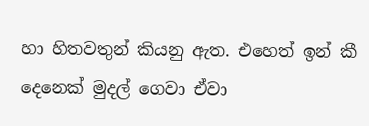හා හිතවතුන් කියනු ඇත. එහෙත් ඉන් කී දෙනෙක් මුදල් ගෙවා ඒවා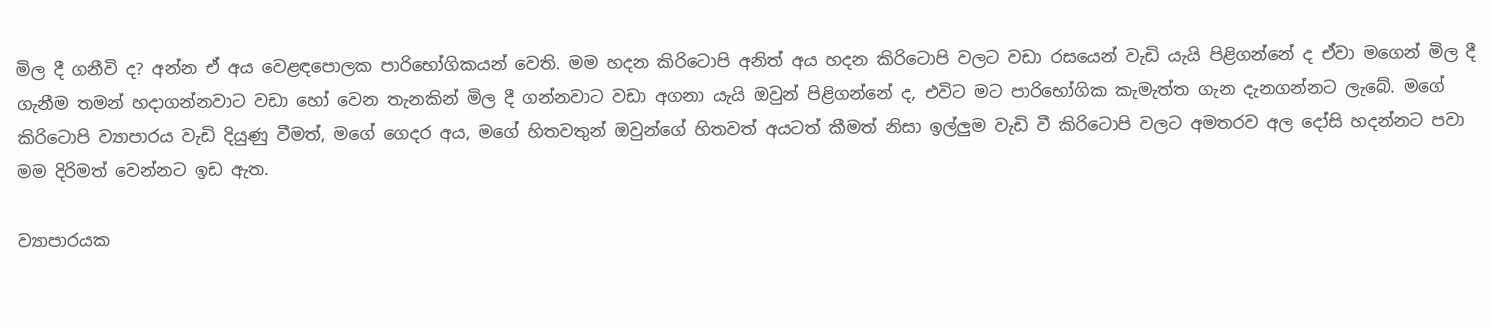මිල දී ගනීවි ද? අන්න ඒ අය වෙළඳපොලක පාරිභෝගිකයන් වෙති. මම හදන කිරිටොපි අනිත් අය හදන කිරිටොපි වලට වඩා රසයෙන් වැඩි යැයි පිළිගන්නේ ද ඒවා මගෙන් මිල දී ගැනීම තමන් හදාගන්නවාට වඩා හෝ වෙන තැනකින් මිල දී ගන්නවාට වඩා අගනා යැයි ඔවුන් පිළිගන්නේ ද, එවිට මට පාරිභෝගික කැමැත්ත ගැන දැනගන්නට ලැබේ. මගේ කිරිටොපි ව්‍යාපාරය වැඩි දියුණු වීමත්, මගේ ගෙදර අය, මගේ හිතවතුන් ඔවුන්ගේ හිතවත් අයටත් කීමත් නිසා ඉල්ලුම වැඩි වී කිරිටොපි වලට අමතරව අල දෝසි හදන්නට පවා මම දිරිමත් වෙන්නට ඉඩ ඇත.

ව්‍යාපාරයක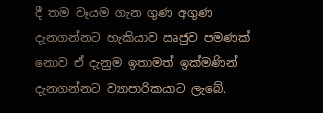දී තම වෑයම ගැන ගුණ අගුණ දැනගන්නට හැකියාව ඍජුව පමණක් නොව ඒ දැනුම ඉතාමත් ඉක්මණින් දැනගන්නට ව්‍යාපාරිකයාට ලැබේ.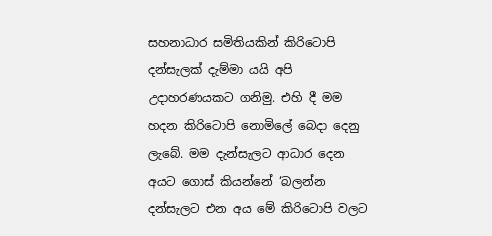සහනාධාර සමිතියකින් කිරිටොපි දන්සැලක් දැම්මා යයි අපි උදාහරණයකට ගනිමු. එහි දී මම හදන කිරිටොපි නොමිලේ බෙදා දෙනු ලැබේ. මම දැන්සැලට ආධාර දෙන අයට ගොස් කියන්නේ ‘බලන්න දන්සැලට එන අය මේ කිරිටොපි වලට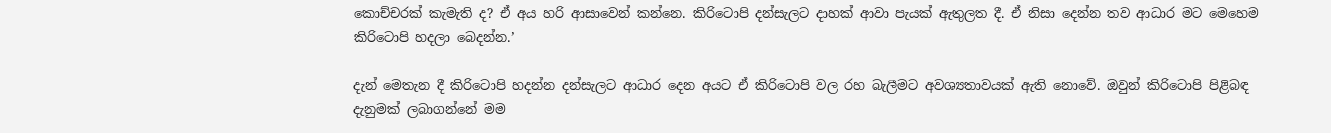කොච්චරක් කැමැති ද? ඒ අය හරි ආසාවෙන් කන්නෙ. කිරිටොපි දන්සැලට දාහක් ආවා පැයක් ඇතුලත දී. ඒ නිසා දෙන්න තව ආධාර මට මෙහෙම කිරිටොපි හදලා බෙදන්න.’

දැන් මෙතැන දී කිරිටොපි හදන්න දන්සැලට ආධාර දෙන අයට ඒ කිරිටොපි වල රහ බැලීමට අවශ්‍යතාවයක් ඇති නොවේ. ඔවුන් කිරිටොපි පිළිබඳ දැනුමක් ලබාගන්නේ මම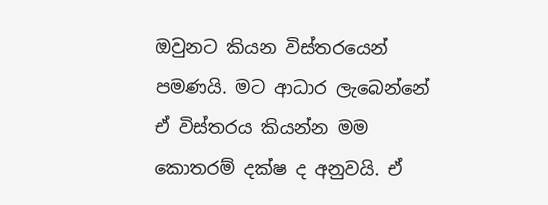ඔවුනට කියන විස්තරයෙන් පමණයි. මට ආධාර ලැබෙන්නේ ඒ විස්තරය කියන්න මම කොතරම් දක්ෂ ද අනුවයි. ඒ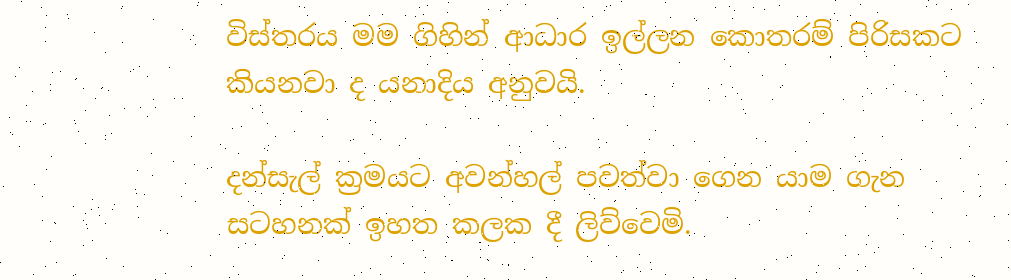විස්තරය මම ගිහින් ආධාර ඉල්ලන කොතරම් පිරිසකට කියනවා ද යනාදිය අනුවයි.

දන්සැල් ක්‍රමයට අවන්හල් පවත්වා ගෙන යාම ගැන සටහනක් ඉහත කලක දී ලිව්වෙමි.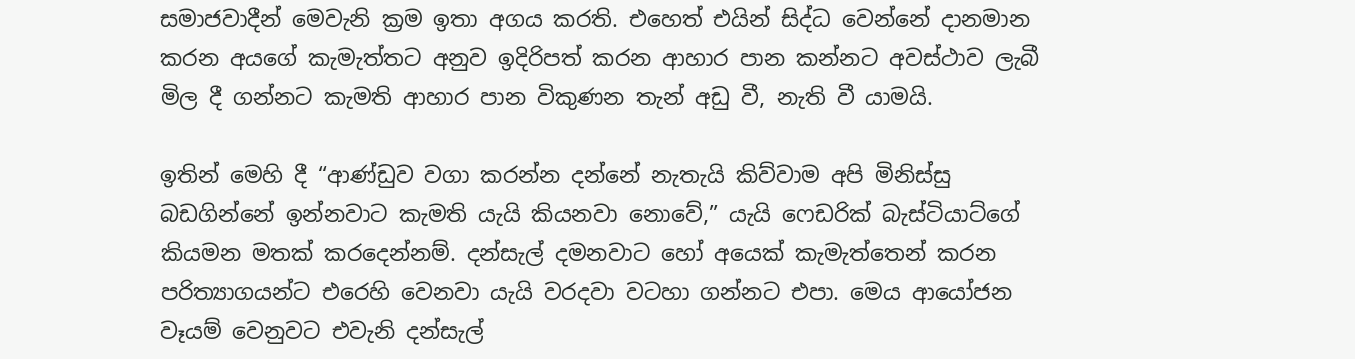සමාජවාදීන් මෙවැනි ක්‍රම ඉතා අගය කරති. එහෙත් එයින් සිද්ධ වෙන්නේ දානමාන කරන අයගේ කැමැත්තට අනුව ඉදිරිපත් කරන ආහාර පාන කන්නට අවස්ථාව ලැබී මිල දී ගන්නට කැමති ආහාර පාන විකුණන තැන් අඩු වී, නැති වී යාමයි.

ඉතින් මෙහි දී “ආණ්ඩුව වගා කරන්න දන්නේ නැතැයි කිව්වාම අපි මිනිස්සු බඩගින්නේ ඉන්නවාට කැමති යැයි කියනවා නොවේ,” යැයි ෆෙඩරික් බැස්ටියාට්ගේ කියමන මතක් කරදෙන්නම්. දන්සැල් දමනවාට හෝ අයෙක් කැමැත්තෙන් කරන පරිත්‍යාගයන්ට එරෙහි වෙනවා යැයි වරදවා වටහා ගන්නට එපා. මෙය ආයෝජන වෑයම් වෙනුවට එවැනි දන්සැල්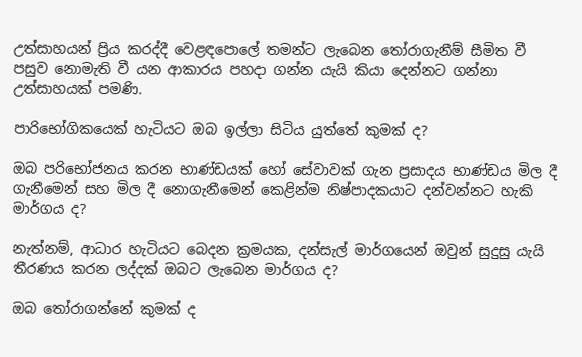උත්සාහයන් ප්‍රිය කරද්දී වෙළඳපොලේ තමන්ට ලැබෙන තෝරාගැනීම් සීමිත වී පසුව නොමැති වී යන ආකාරය පහදා ගන්න යැයි කියා දෙන්නට ගන්නා උත්සාහයක් පමණි.

පාරිභෝගිකයෙක් හැටියට ඔබ ඉල්ලා සිටිය යුත්තේ කුමක් ද?

ඔබ පරිභෝජනය කරන භාණ්ඩයක් හෝ සේවාවක් ගැන ප්‍රසාදය භාණ්ඩය මිල දී ගැනීමෙන් සහ මිල දී නොගැනීමෙන් කෙළින්ම නිෂ්පාදකයාට දන්වන්නට හැකි මාර්ගය ද?

නැත්නම්, ආධාර හැටියට බෙදන ක්‍රමයක, දන්සැල් මාර්ගයෙන් ඔවුන් සුදුසු යැයි තීරණය කරන ලද්දක් ඔබට ලැබෙන මාර්ගය ද?

ඔබ තෝරාගන්නේ කුමක් ද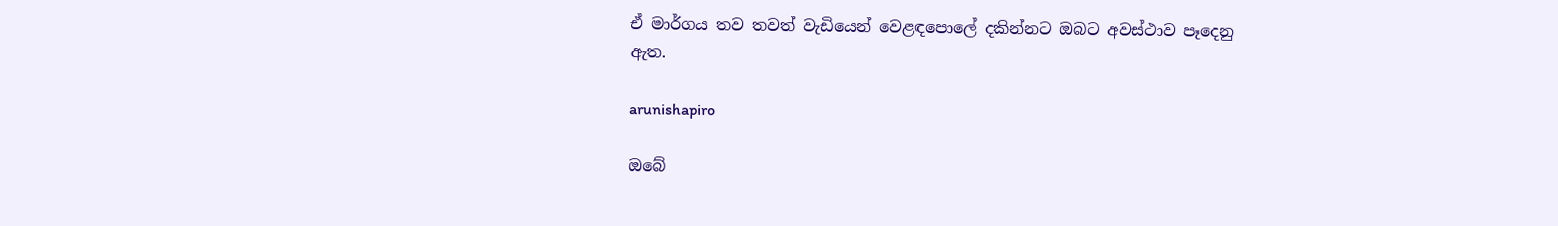ඒ මාර්ගය තව තවත් වැඩියෙන් වෙළඳපොලේ දකින්නට ඔබට අවස්ථාව පෑදෙනු ඇත.

arunishapiro

ඔබේ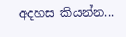අදහස කියන්න...